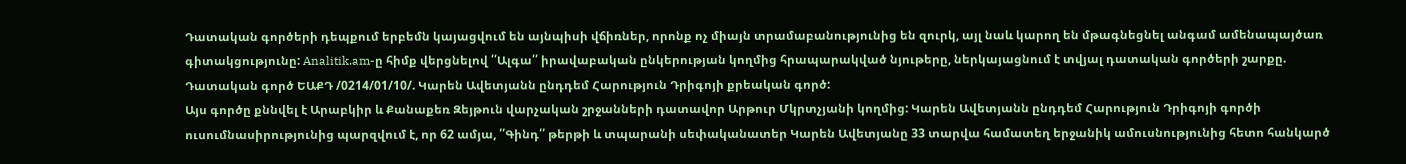Դատական գործերի դեպքում երբեմն կայացվում են այնպիսի վճիռներ, որոնք ոչ միայն տրամաբանությունից են զուրկ, այլ նաև կարող են մթագնեցնել անգամ ամենապայծառ գիտակցությունը: Analitik.am-ը հիմք վերցնելով ՛՛Ալգա՛՛ իրավաբական ընկերության կողմից հրապարակված նյութերը, ներկայացնում է տվյալ դատական գործերի շարքը.
Դատական գործ ԵԱՔԴ /0214/01/10/. Կարեն Ավետյանն ընդդեմ Հարություն Դրիգոյի քրեական գործ:
Այս գործը քննվել է Արաբկիր և Քանաքեռ Զեյթուն վարչական շրջանների դատավոր Արթուր Մկրտչյանի կողմից: Կարեն Ավետյանն ընդդեմ Հարություն Դրիգոյի գործի ուսումնասիրությունից պարզվում է, որ 62 ամյա, ՛՛Գինդ՛՛ թերթի և տպարանի սեփականատեր Կարեն Ավետյանը 33 տարվա համատեղ երջանիկ ամուսնությունից հետո հանկարծ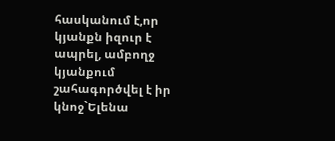հասկանում է,որ կյանքն իզուր է ապրել, ամբողջ կյանքում շահագործվել է իր կնոջ`Ելենա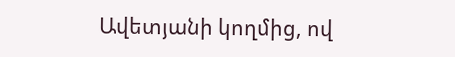Ավետյանի կողմից, ով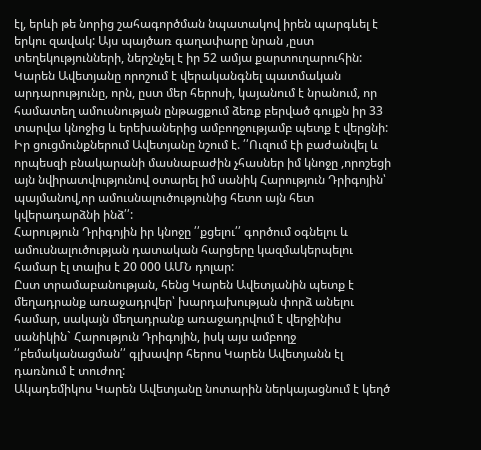էլ, երևի թե նորից շահագործման նպատակով իրեն պարգևել է երկու զավակ: Այս պայծառ գաղափարը նրան ,ըստ տեղեկությունների, ներշնչել է իր 52 ամյա քարտուղարուհին:
Կարեն Ավետյանը որոշում է վերականգնել պատմական արդարությունը, որն, ըստ մեր հերոսի, կայանում է նրանում, որ համատեղ ամուսնության ընթացքում ձեռք բերված գույքն իր 33 տարվա կնոջից և երեխաներից ամբողջությամբ պետք է վերցնի:
Իր ցուցմունքներում Ավետյանը նշում է. ՛՛Ուզում էի բաժանվել և որպեսզի բնակարանի մասնաբաժին չհասներ իմ կնոջը ,որոշեցի այն նվիրատվությունով օտարել իմ սանիկ Հարություն Դրիգոյին՝ պայմանով,որ ամուսնալուծությունից հետո այն հետ կվերադարձնի ինձ՛՛:
Հարություն Դրիգոյին իր կնոջը ՛՛քցելու՛՛ գործում օգնելու և ամուսնալուծության դատական հարցերը կազմակերպելու համար էլ տալիս է 20 000 ԱՄՆ դոլար:
Ըստ տրամաբանության, հենց Կարեն Ավետյանին պետք է մեղադրանք առաջադրվեր՝ խարդախության փորձ անելու համար, սակայն մեղադրանք առաջադրվում է վերջինիս սանիկին` Հարություն Դրիգոյին, իսկ այս ամբողջ ՛՛բեմականացման՛՛ գլխավոր հերոս Կարեն Ավետյանն էլ դառնում է տուժող:
Ակադեմիկոս Կարեն Ավետյանը նոտարին ներկայացնում է կեղծ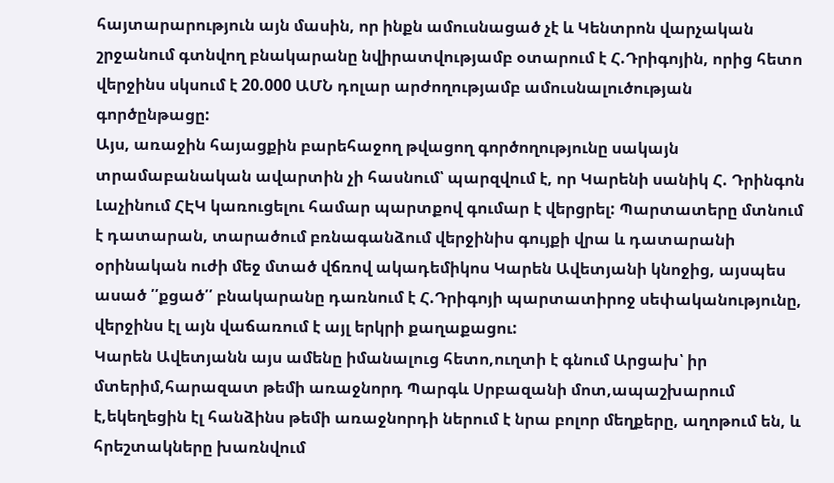հայտարարություն այն մասին, որ ինքն ամուսնացած չէ և Կենտրոն վարչական շրջանում գտնվող բնակարանը նվիրատվությամբ օտարում է Հ.Դրիգոյին, որից հետո վերջինս սկսում է 20.000 ԱՄՆ դոլար արժողությամբ ամուսնալուծության գործընթացը:
Այս, առաջին հայացքին բարեհաջող թվացող գործողությունը սակայն տրամաբանական ավարտին չի հասնում՝ պարզվում է, որ Կարենի սանիկ Հ. Դրինգոն Լաչինում ՀԷԿ կառուցելու համար պարտքով գումար է վերցրել: Պարտատերը մտնում է դատարան, տարածում բռնագանձում վերջինիս գույքի վրա և դատարանի օրինական ուժի մեջ մտած վճռով ակադեմիկոս Կարեն Ավետյանի կնոջից, այսպես ասած ՛՛քցած՛՛ բնակարանը դառնում է Հ.Դրիգոյի պարտատիրոջ սեփականությունը, վերջինս էլ այն վաճառում է այլ երկրի քաղաքացու:
Կարեն Ավետյանն այս ամենը իմանալուց հետո,ուղտի է գնում Արցախ՝ իր մտերիմ,հարազատ թեմի առաջնորդ Պարգև Սրբազանի մոտ,ապաշխարում է,եկեղեցին էլ հանձինս թեմի առաջնորդի ներում է նրա բոլոր մեղքերը, աղոթում են, և հրեշտակները խառնվում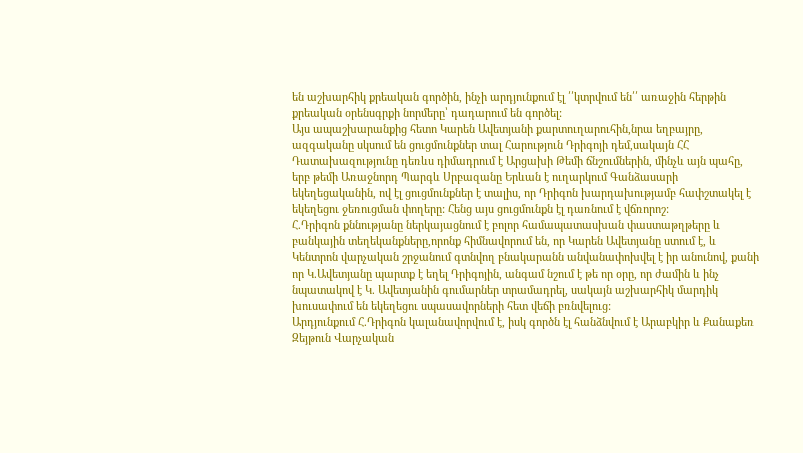են աշխարհիկ քրեական գործին, ինչի արդյունքում էլ ՛՛կտրվում են՛՛ առաջին հերթին քրեական օրենսգրքի նորմերը՝ դադարում են գործել:
Այս ապաշխարանքից հետո Կարեն Ավետյանի քարտուղարուհին,նրա եղբայրը, ազգականը սկսում են ցուցմունքներ տալ Հարություն Դրիգոյի դեմ,սակայն ՀՀ Դատախազությունը դեռևս դիմադրում է Արցախի Թեմի ճնշումներին, մինչև այն պահը, երբ թեմի Առաջնորդ Պարգև Սրբազանը Երևան է ուղարկում Գանձասարի եկեղեցականին, ով էլ ցուցմունքներ է տալիս, որ Դրիգոն խարդախությամբ հափշտակել է եկեղեցու ջեռուցման փողերը: Հենց այս ցուցմունքն էլ դառնում է վճռորոշ:
Հ.Դրիգոն քննությանը ներկայացնում է բոլոր համապատասխան փաստաթղթերը և բանկային տեղեկանքները,որոնք հիմնավորում են, որ Կարեն Ավետյանը ստում է, և Կենտրոն վարչական շրջանում գտնվող բնակարանն անվանափոխվել է իր անունով, քանի որ Կ.Ավետյանը պարտք է եղել Դրիգոյին, անգամ նշում է թե որ օրը, որ ժամին և ինչ նպատակով է Կ. Ավետյանին գումարներ տրամադրել, սակայն աշխարհիկ մարդիկ խուսափում են եկեղեցու սպասավորների հետ վեճի բռնվելուց:
Արդյունքում Հ.Դրիգոն կալանավորվում է, իսկ գործն էլ հանձնվում է Արաբկիր և Քանաքեռ Զեյթուն Վարչական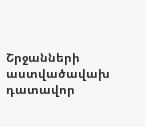Շրջանների աստվածավախ դատավոր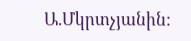Ա.Մկրտչյանին: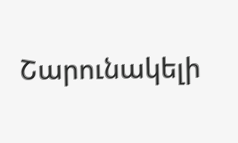Շարունակելի